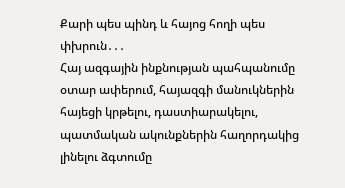Քարի պես պինդ և հայոց հողի պես փխրուն․․․
Հայ ազգային ինքնության պահպանումը օտար ափերում, հայազգի մանուկներին հայեցի կրթելու, դաստիարակելու, պատմական ակունքներին հաղորդակից լինելու ձգտումը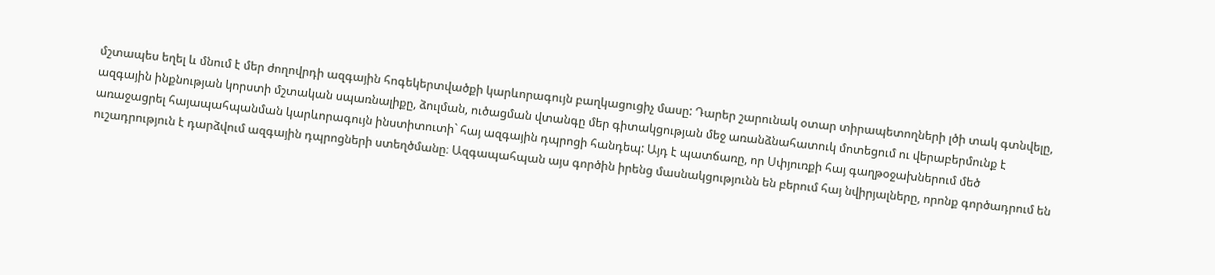մշտապես եղել և մնում է մեր ժողովրդի ազգային հոգեկերտվածքի կարևորագույն բաղկացուցիչ մասը: Դարեր շարունակ օտար տիրապետողների լծի տակ գտնվելը, ազգային ինքնության կորստի մշտական սպառնալիքը, ձուլման, ուծացման վտանգը մեր գիտակցության մեջ առանձնահատուկ մոտեցում ու վերաբերմունք է առաջացրել հայապահպանման կարևորագույն ինստիտուտի` հայ ազգային դպրոցի հանդեպ: Այդ է պատճառը, որ Սփյուռքի հայ գաղթօջախներում մեծ ուշադրություն է դարձվում ազգային դպրոցների ստեղծմանը։ Ազգապահպան այս գործին իրենց մասնակցությունն են բերում հայ նվիրյալները, որոնք գործադրում են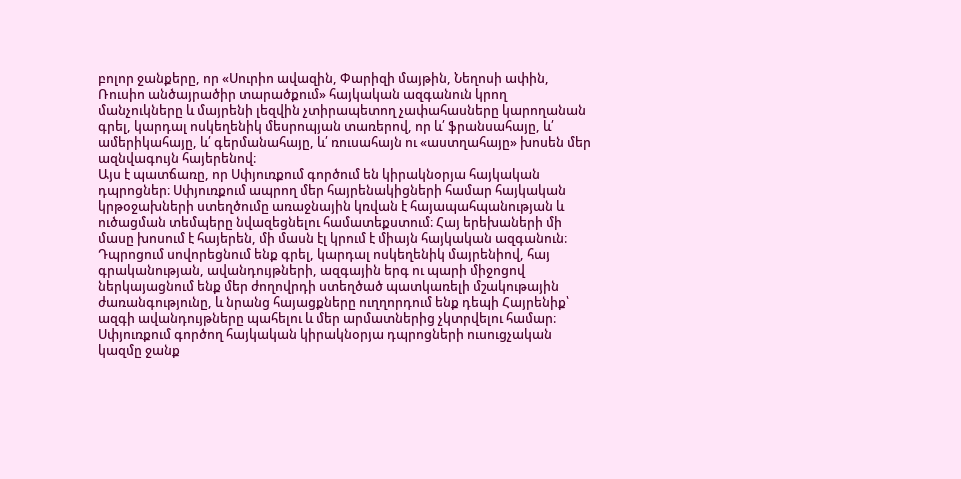բոլոր ջանքերը, որ «Սուրիո ավազին, Փարիզի մայթին, Նեղոսի ափին, Ռուսիո անծայրածիր տարածքում» հայկական ազգանուն կրող մանչուկները և մայրենի լեզվին չտիրապետող չափահասները կարողանան գրել, կարդալ ոսկեղենիկ մեսրոպյան տառերով, որ և՛ ֆրանսահայը, և՛ ամերիկահայը, և՛ գերմանահայը, և՛ ռուսահայն ու «աստղահայը» խոսեն մեր ազնվագույն հայերենով։
Այս է պատճառը, որ Սփյուռքում գործում են կիրակնօրյա հայկական դպրոցներ։ Սփյուռքում ապրող մեր հայրենակիցների համար հայկական կրթօջախների ստեղծումը առաջնային կռվան է հայապահպանության և ուծացման տեմպերը նվազեցնելու համատեքստում։ Հայ երեխաների մի մասը խոսում է հայերեն, մի մասն էլ կրում է միայն հայկական ազգանուն։ Դպրոցում սովորեցնում ենք գրել, կարդալ ոսկեղենիկ մայրենիով, հայ գրականության, ավանդույթների, ազգային երգ ու պարի միջոցով ներկայացնում ենք մեր ժողովրդի ստեղծած պատկառելի մշակութային ժառանգությունը, և նրանց հայացքները ուղղորդում ենք դեպի Հայրենիք՝ ազգի ավանդույթները պահելու և մեր արմատներից չկտրվելու համար։
Սփյուռքում գործող հայկական կիրակնօրյա դպրոցների ուսուցչական կազմը ջանք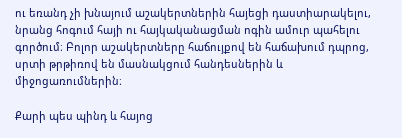ու եռանդ չի խնայում աշակերտներին հայեցի դաստիարակելու, նրանց հոգում հայի ու հայկականացման ոգին ամուր պահելու գործում։ Բոլոր աշակերտները հաճույքով են հաճախում դպրոց, սրտի թրթիռով են մասնակցում հանդեսներին և միջոցառումներին։

Քարի պես պինդ և հայոց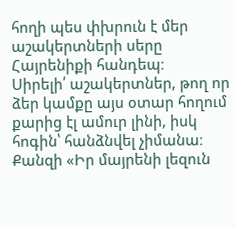հողի պես փխրուն է մեր աշակերտների սերը Հայրենիքի հանդեպ։
Սիրելի՛ աշակերտներ, թող որ ձեր կամքը այս օտար հողում քարից էլ ամուր լինի, իսկ հոգին՝ հանձնվել չիմանա։ Քանզի «Իր մայրենի լեզուն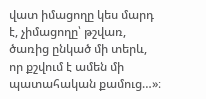վատ իմացողը կես մարդ է, չիմացողը՝ թշվառ, ծառից ընկած մի տերև, որ քշվում է ամեն մի պատահական քամուց…»։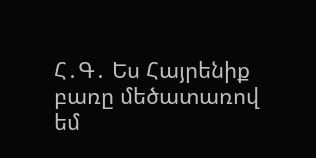Հ․Գ․ Ես Հայրենիք բառը մեծատառով եմ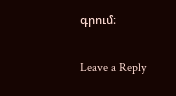գրում։

Leave a Reply